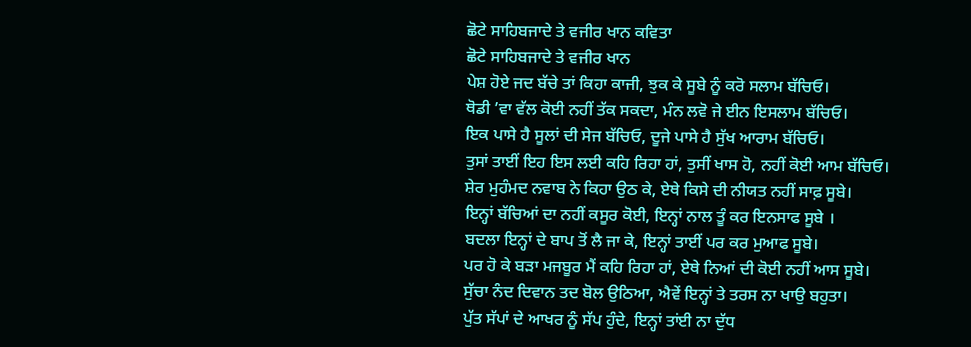ਛੋਟੇ ਸਾਹਿਬਜਾਦੇ ਤੇ ਵਜੀਰ ਖਾਨ ਕਵਿਤਾ
ਛੋਟੇ ਸਾਹਿਬਜਾਦੇ ਤੇ ਵਜੀਰ ਖਾਨ
ਪੇਸ਼ ਹੋਏ ਜਦ ਬੱਚੇ ਤਾਂ ਕਿਹਾ ਕਾਜੀ, ਝੁਕ ਕੇ ਸੂਬੇ ਨੂੰ ਕਰੋ ਸਲਾਮ ਬੱਚਿਓ।
ਥੋਡੀ ’ਵਾ ਵੱਲ ਕੋਈ ਨਹੀਂ ਤੱਕ ਸਕਦਾ, ਮੰਨ ਲਵੋ ਜੇ ਈਨ ਇਸਲਾਮ ਬੱਚਿਓ।
ਇਕ ਪਾਸੇ ਹੈ ਸੂਲਾਂ ਦੀ ਸੇਜ ਬੱਚਿਓ, ਦੂਜੇ ਪਾਸੇ ਹੈ ਸੁੱਖ ਆਰਾਮ ਬੱਚਿਓ।
ਤੁਸਾਂ ਤਾਈਂ ਇਹ ਇਸ ਲਈ ਕਹਿ ਰਿਹਾ ਹਾਂ, ਤੁਸੀਂ ਖਾਸ ਹੋ, ਨਹੀਂ ਕੋਈ ਆਮ ਬੱਚਿਓ।
ਸ਼ੇਰ ਮੁਹੰਮਦ ਨਵਾਬ ਨੇ ਕਿਹਾ ਉਠ ਕੇ, ਏਥੇ ਕਿਸੇ ਦੀ ਨੀਯਤ ਨਹੀਂ ਸਾਫ਼ ਸੂਬੇ।
ਇਨ੍ਹਾਂ ਬੱਚਿਆਂ ਦਾ ਨਹੀਂ ਕਸੂਰ ਕੋਈ, ਇਨ੍ਹਾਂ ਨਾਲ ਤੂੰ ਕਰ ਇਨਸਾਫ ਸੂਬੇ ।
ਬਦਲਾ ਇਨ੍ਹਾਂ ਦੇ ਬਾਪ ਤੋਂ ਲੈ ਜਾ ਕੇ, ਇਨ੍ਹਾਂ ਤਾਈਂ ਪਰ ਕਰ ਮੁਆਫ ਸੂਬੇ।
ਪਰ ਹੋ ਕੇ ਬੜਾ ਮਜਬੂਰ ਮੈਂ ਕਹਿ ਰਿਹਾ ਹਾਂ, ਏਥੇ ਨਿਆਂ ਦੀ ਕੋਈ ਨਹੀਂ ਆਸ ਸੂਬੇ।
ਸੁੱਚਾ ਨੰਦ ਦਿਵਾਨ ਤਦ ਬੋਲ ਉਠਿਆ, ਐਵੇਂ ਇਨ੍ਹਾਂ ਤੇ ਤਰਸ ਨਾ ਖਾਉ ਬਹੁਤਾ।
ਪੁੱਤ ਸੱਪਾਂ ਦੇ ਆਖਰ ਨੂੰ ਸੱਪ ਹੁੰਦੇ, ਇਨ੍ਹਾਂ ਤਾਂਈ ਨਾ ਦੁੱਧ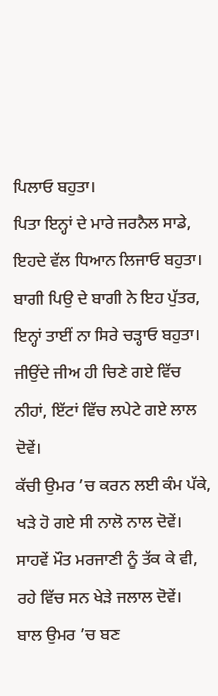ਪਿਲਾਓ ਬਹੁਤਾ।
ਪਿਤਾ ਇਨ੍ਹਾਂ ਦੇ ਮਾਰੇ ਜਰਨੈਲ ਸਾਡੇ, ਇਹਦੇ ਵੱਲ ਧਿਆਨ ਲਿਜਾਓ ਬਹੁਤਾ।
ਬਾਗੀ ਪਿਉ ਦੇ ਬਾਗੀ ਨੇ ਇਹ ਪੁੱਤਰ, ਇਨ੍ਹਾਂ ਤਾਈਂ ਨਾ ਸਿਰੇ ਚੜ੍ਹਾਓ ਬਹੁਤਾ।
ਜੀਉਂਦੇ ਜੀਅ ਹੀ ਚਿਣੇ ਗਏ ਵਿੱਚ ਨੀਹਾਂ, ਇੱਟਾਂ ਵਿੱਚ ਲਪੇਟੇ ਗਏ ਲਾਲ ਦੋਵੇਂ।
ਕੱਚੀ ਉਮਰ ’ਚ ਕਰਨ ਲਈ ਕੰਮ ਪੱਕੇ, ਖੜੇ ਹੋ ਗਏ ਸੀ ਨਾਲੋ ਨਾਲ ਦੋਵੇਂ।
ਸਾਹਵੇਂ ਮੌਤ ਮਰਜਾਣੀ ਨੂੰ ਤੱਕ ਕੇ ਵੀ, ਰਹੇ ਵਿੱਚ ਸਨ ਖੇੜੇ ਜਲਾਲ ਦੋਵੇਂ।
ਬਾਲ ਉਮਰ ’ਚ ਬਣ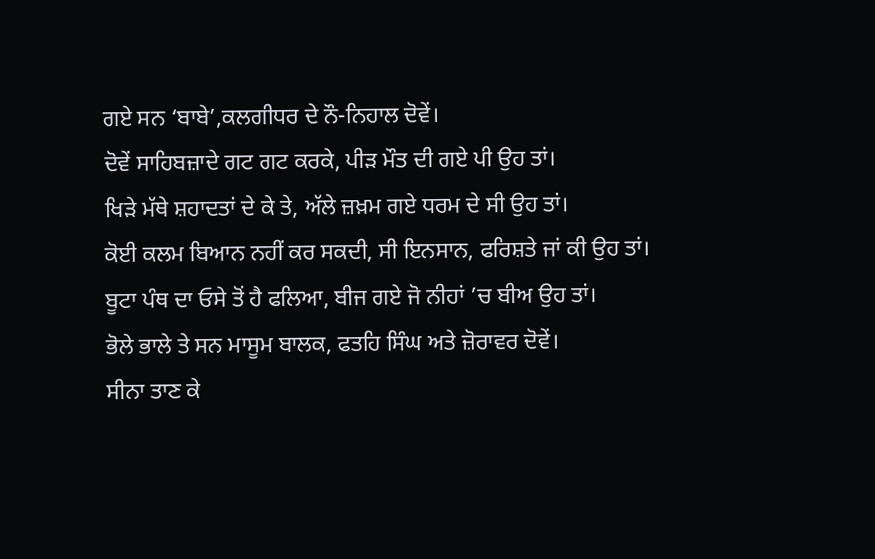ਗਏ ਸਨ ‘ਬਾਬੇ’,ਕਲਗੀਧਰ ਦੇ ਨੌ-ਨਿਹਾਲ ਦੋਵੇਂ।
ਦੋਵੇਂ ਸਾਹਿਬਜ਼ਾਦੇ ਗਟ ਗਟ ਕਰਕੇ, ਪੀੜ ਮੌਤ ਦੀ ਗਏ ਪੀ ਉਹ ਤਾਂ।
ਖਿੜੇ ਮੱਥੇ ਸ਼ਹਾਦਤਾਂ ਦੇ ਕੇ ਤੇ, ਅੱਲੇ ਜ਼ਖ਼ਮ ਗਏ ਧਰਮ ਦੇ ਸੀ ਉਹ ਤਾਂ।
ਕੋਈ ਕਲਮ ਬਿਆਨ ਨਹੀਂ ਕਰ ਸਕਦੀ, ਸੀ ਇਨਸਾਨ, ਫਰਿਸ਼ਤੇ ਜਾਂ ਕੀ ਉਹ ਤਾਂ।
ਬੂਟਾ ਪੰਥ ਦਾ ਓਸੇ ਤੋਂ ਹੈ ਫਲਿਆ, ਬੀਜ ਗਏ ਜੋ ਨੀਹਾਂ ’ਚ ਬੀਅ ਉਹ ਤਾਂ।
ਭੋਲੇ ਭਾਲੇ ਤੇ ਸਨ ਮਾਸੂਮ ਬਾਲਕ, ਫਤਹਿ ਸਿੰਘ ਅਤੇ ਜ਼ੋਰਾਵਰ ਦੋਵੇਂ।
ਸੀਨਾ ਤਾਣ ਕੇ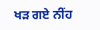ਖੜ ਗਏ ਨੀਂਹ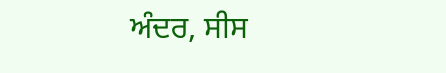ਅੰਦਰ, ਸੀਸ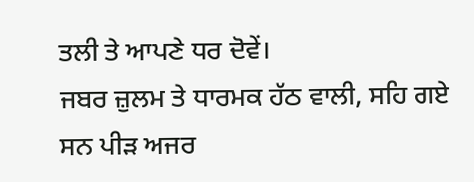ਤਲੀ ਤੇ ਆਪਣੇ ਧਰ ਦੋਵੇਂ।
ਜਬਰ ਜ਼ੁਲਮ ਤੇ ਧਾਰਮਕ ਹੱਠ ਵਾਲੀ, ਸਹਿ ਗਏ ਸਨ ਪੀੜ ਅਜਰ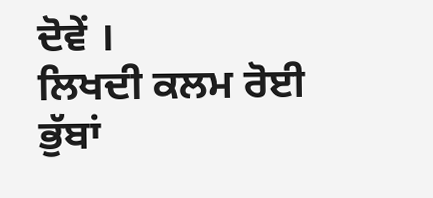ਦੋਵੇਂ ।
ਲਿਖਦੀ ਕਲਮ ਰੋਈ ਭੁੱਬਾਂ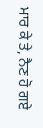ਮਾਰ ਕੇ ਤੇ, ਨੈਣ ਹੋ ਗਏ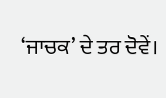‘ਜਾਚਕ’ ਦੇ ਤਰ ਦੋਵੇਂ।